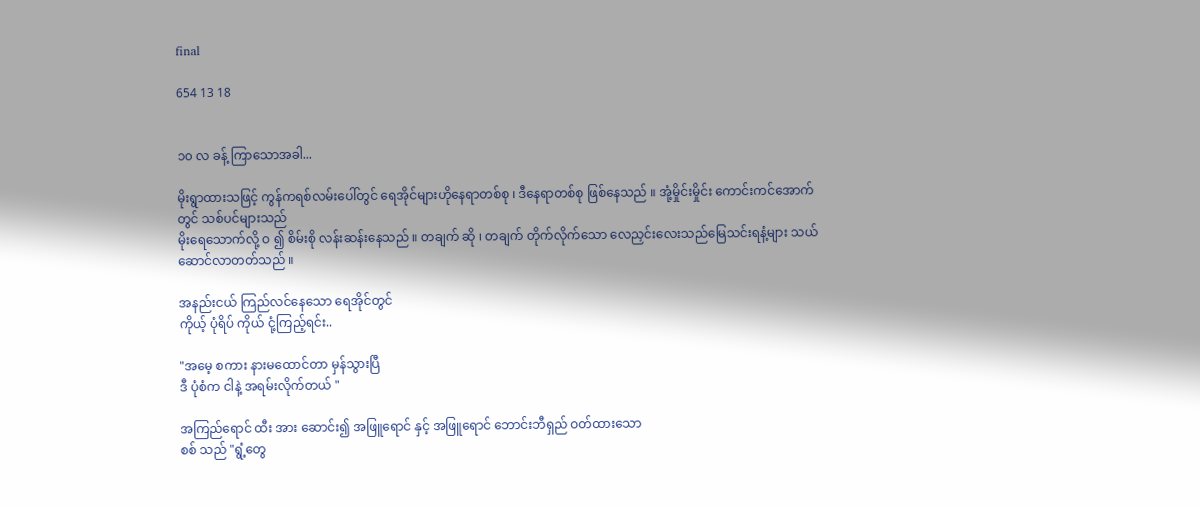final

654 13 18


၁၀ လ ခန့် ကြာသောအခါ...

မိုးရွာထားသဖြင့် ကွန်ကရစ်လမ်းပေါ်တွင် ရေအိုင်များဟိုနေရာတစ်စု ၊ ဒီနေရာတစ်စု ဖြစ်နေသည် ။ အုံ့မှိုင်းမှိုင်း ကောင်းကင်အောက်တွင် သစ်ပင်များသည်
မိုးရေသောက်လို့ ဝ ၍ စိမ်းစို လန်းဆန်းနေသည် ။ တချက် ဆို ၊ တချက် တိုက်လိုက်သော လေညှင်းလေးသည်မြေသင်းရနံ့များ သယ်ဆောင်လာတတ်သည် ။

အနည်းငယ် ကြည်လင်နေသော ရေအိုင်တွင်
ကိုယ့် ပုံရိပ် ကိုယ် ငုံ့ကြည့်ရင်း..

"အမေ့ စကား နားမထောင်တာ မှန်သွားပြီ
ဒီ ပုံစံက ငါနဲ့ အရမ်းလိုက်တယ် "

အကြည်ရောင် ထီး အား ဆောင်း၍ အဖြူရောင် နှင့် အဖြူရောင် ဘောင်းဘီရှည် ဝတ်ထားသော
စစ် သည် "ရွံ့တွေ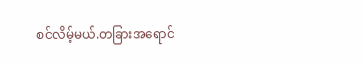စင်လိမ့်မယ်.တခြားအရောင်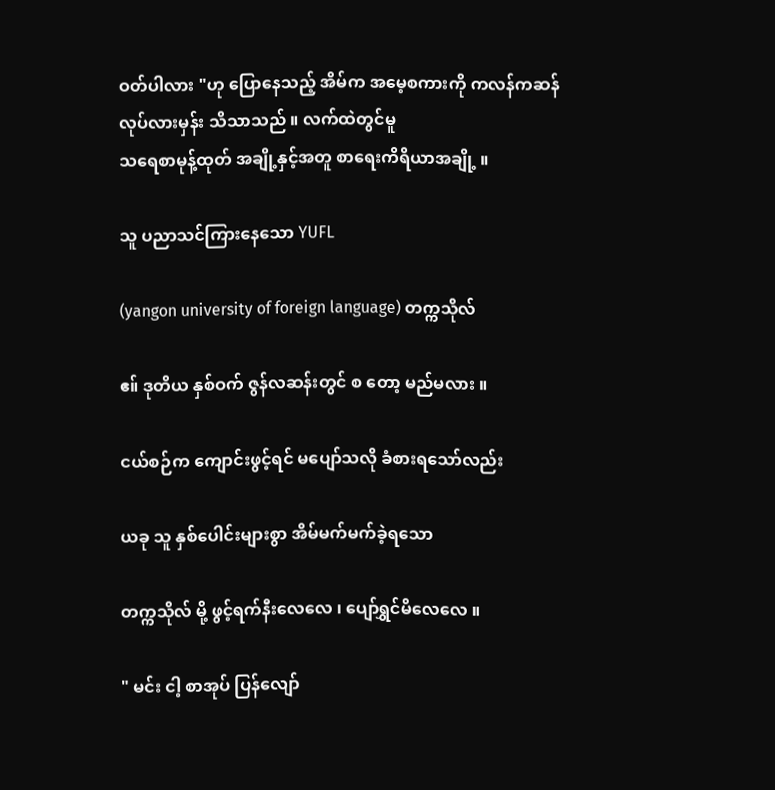ဝတ်ပါလား "ဟု ပြောနေသည့် အိမ်က အမေ့စကားကို ကလန်ကဆန်
လုပ်လားမှန်း သိသာသည် ။ လက်ထဲတွင်မူ
သရေစာမုန့်ထုတ် အချို့နှင့်အတူ စာရေးကိရိယာအချို့ ။

သူ ပညာသင်ကြားနေသော YUFL

(yangon university of foreign language) တက္ကသိုလ်

ဧ။် ဒုတိယ နှစ်ဝက် ဇွန်လဆန်းတွင် စ တော့ မည်မလား ။

ငယ်စဉ်က ကျောင်းဖွင့်ရင် မပျော်သလို ခံစားရသော်လည်း

ယခု သူ နှစ်ပေါင်းများစွာ အိမ်မက်မက်ခဲ့ရသော

တက္ကသိုလ် မို့ ဖွင့်ရက်နီးလေလေ ၊ ပျော်ရွှင်မိလေလေ ။

" မင်း ငါ့ စာအုပ် ပြန်လျော်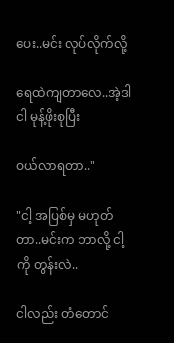ပေး..မင်း လုပ်လိုက်လို့

ရေထဲကျတာလေ..အဲ့ဒါ ငါ မုန့်ဖိုးစုပြီး

ဝယ်လာရတာ.."

"ငါ့ အပြစ်မှ မဟုတ်တာ..မင်းက ဘာလို့ ငါ့ကို တွန်းလဲ..

ငါလည်း တံတောင်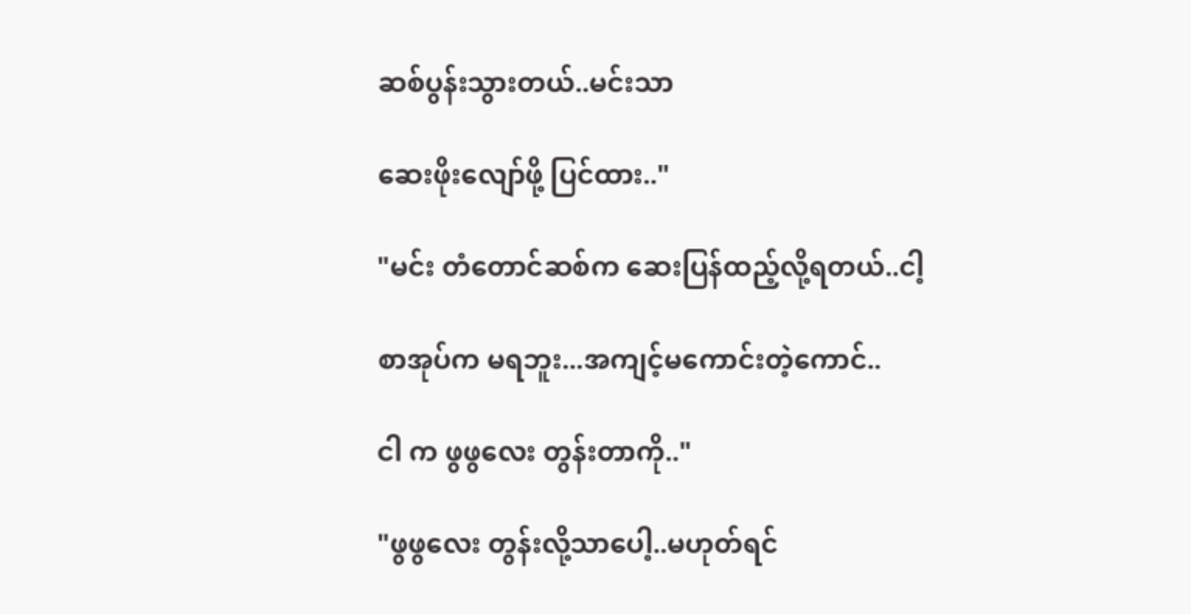ဆစ်ပွန်းသွားတယ်..မင်းသာ

ဆေးဖိုးလျော်ဖို့ ပြင်ထား.."

"မင်း တံတောင်ဆစ်က ဆေးပြန်ထည့်လို့ရတယ်..ငါ့

စာအုပ်က မရဘူး...အကျင့်မကောင်းတဲ့ကောင်..

ငါ က ဖွဖွလေး တွန်းတာကို.."

"ဖွဖွလေး တွန်းလို့သာပေါ့..မဟုတ်ရင်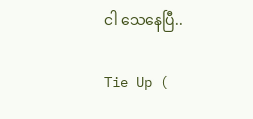ငါ သေနေပြီ..

Tie Up (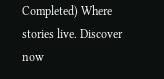Completed) Where stories live. Discover now